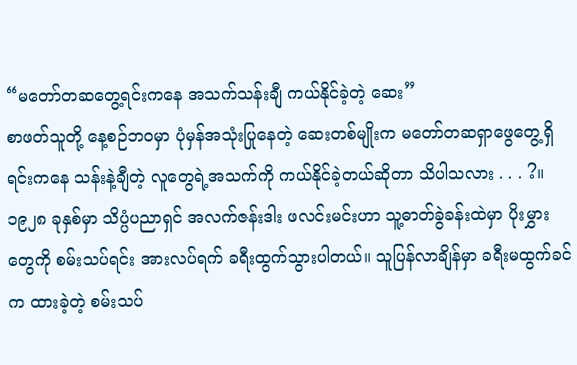“မတော်တဆတွေ့ရင်းကနေ အသက်သန်းချီ ကယ်နိုင်ခဲ့တဲ့ ဆေး”
စာဖတ်သူတို့ နေ့စဉ်ဘဝမှာ ပုံမှန်အသုံးပြုနေတဲ့ ဆေးတစ်မျိုးက မတော်တဆရှာဖွေတွေ့ရှိရင်းကနေ သန်းနဲ့ချီတဲ့ လူတွေရဲ့အသက်ကို ကယ်နိုင်ခဲ့တယ်ဆိုတာ သိပါသလား . . . ?။၁၉၂၈ ခုနှစ်မှာ သိပ္ပံပညာရှင် အလက်ဇန်းဒါး ဖလင်းမင်းဟာ သူ့ဓာတ်ခွဲခန်းထဲမှာ ပိုးမွှားတွေကို စမ်းသပ်ရင်း အားလပ်ရက် ခရီးထွက်သွားပါတယ်။ သူပြန်လာချိန်မှာ ခရီးမထွက်ခင်က ထားခဲ့တဲ့ စမ်းသပ်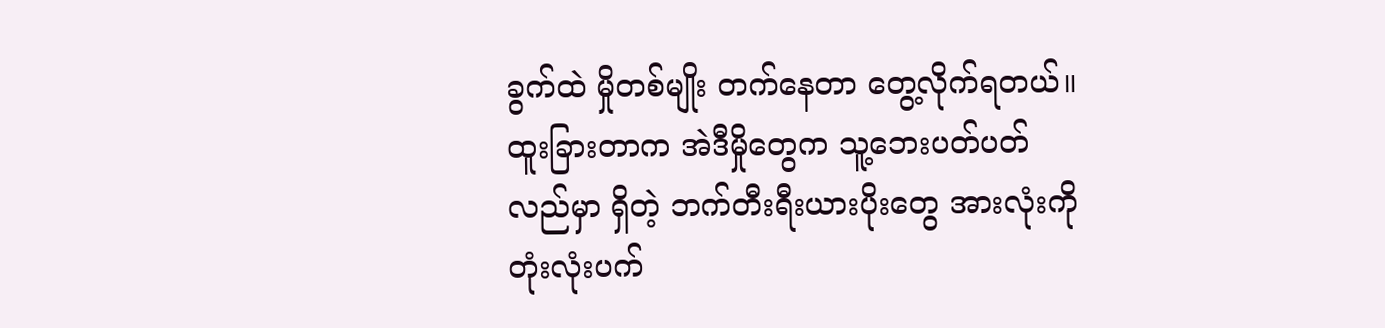ခွက်ထဲ မှိုတစ်မျိုး တက်နေတာ တွေ့လိုက်ရတယ်။ ထူးခြားတာက အဲဒီမှိုတွေက သူ့ဘေးပတ်ပတ်လည်မှာ ရှိတဲ့ ဘက်တီးရီးယားပိုးတွေ အားလုံးကို တုံးလုံးပက်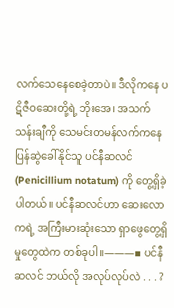လက်သေနေစေခဲ့တာပဲ။ ဒီလိုကနေ ပဋိဇီဝဆေးတို့ရဲ့ ဘိုးအေ၊ အသက်သန်းချီကို သေမင်းတမန်လက်ကနေ ပြန်ဆွဲခေါ်နိုင်သူ ပင်နီဆလင် (Penicillium notatum) ကို တွေ့ရှိခဲ့ပါတယ်။ ပင်နီဆလင်ဟာ ဆေးလောကရဲ့ အကြီးမားဆုံးသော ရှာဖွေတွေ့ရှိမှုတွေထဲက တစ်ခုပါ။―――▪ ပင်နီဆလင် ဘယ်လို အလုပ်လုပ်လဲ . . . ?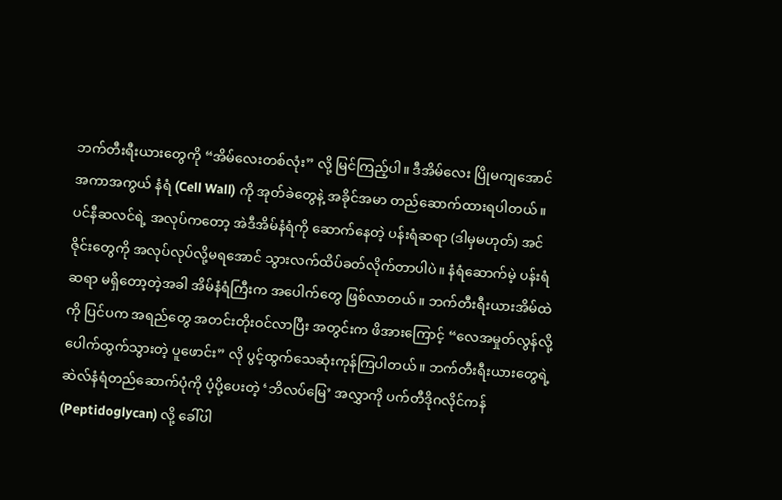ဘက်တီးရီးယားတွေကို “အိမ်လေးတစ်လုံး” လို့ မြင်ကြည့်ပါ။ ဒီအိမ်လေး ပြိုမကျအောင် အကာအကွယ် နံရံ (Cell Wall) ကို အုတ်ခဲတွေနဲ့ အခိုင်အမာ တည်ဆောက်ထားရပါတယ်။ ပင်နီဆလင်ရဲ့ အလုပ်ကတော့ အဲဒီအိမ်နံရံကို ဆောက်နေတဲ့ ပန်းရံဆရာ (ဒါမှမဟုတ်) အင်ဇိုင်းတွေကို အလုပ်လုပ်လို့မရအောင် သွားလက်ထိပ်ခတ်လိုက်တာပါပဲ။ နံရံဆောက်မဲ့ ပန်းရံဆရာ မရှိတော့တဲ့အခါ အိမ်နံရံကြီးက အပေါက်တွေ ဖြစ်လာတယ်။ ဘက်တီးရီးယားအိမ်ထဲကို ပြင်ပက အရည်တွေ အတင်းတိုးဝင်လာပြီး အတွင်းက ဖိအားကြောင့် “လေအမှုတ်လွန်လို့ ပေါက်ထွက်သွားတဲ့ ပူဖောင်း” လို ပွင့်ထွက်သေဆုံးကုန်ကြပါတယ်။ ဘက်တီးရီးယားတွေရဲ့ ဆဲလ်နံရံတည်ဆောက်ပုံကို ပံ့ပို့ပေးတဲ့ ‘ဘိလပ်မြေ’ အလွှာကို ပက်တီဒိုဂလိုင်ကန် (Peptidoglycan) လို့ ခေါ်ပါ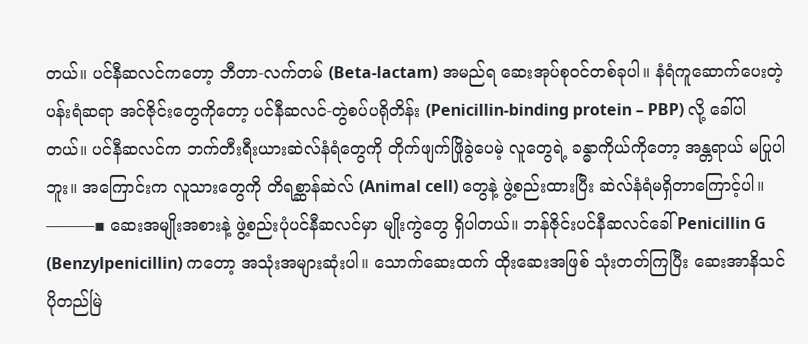တယ်။ ပင်နီဆလင်ကတော့ ဘီတာ-လက်တမ် (Beta-lactam) အမည်ရ ဆေးအုပ်စုဝင်တစ်ခုပါ။ နံရံကူဆောက်ပေးတဲ့ ပန်းရံဆရာ အင်ဇိုင်းတွေကိုတော့ ပင်နီဆလင်-တွဲစပ်ပရိုတိန်း (Penicillin-binding protein – PBP) လို့ ခေါ်ပါတယ်။ ပင်နီဆလင်က ဘက်တီးရီးယားဆဲလ်နံရံတွေကို တိုက်ဖျက်ဖြိုခွဲပေမဲ့ လူတွေရဲ့ ခန္ဓာကိုယ်ကိုတော့ အန္တရာယ် မပြုပါဘူး။ အကြောင်းက လူသားတွေကို တိရစ္ဆာန်ဆဲလ် (Animal cell) တွေနဲ့ ဖွဲ့စည်းထားပြီး ဆဲလ်နံရံမရှိတာကြောင့်ပါ။ ―――▪ ဆေးအမျိုးအစားနဲ့ ဖွဲ့စည်းပုံပင်နီဆလင်မှာ မျိုးကွဲတွေ ရှိပါတယ်။ ဘန်ဇိုင်းပင်နီဆလင်ခေါ် Penicillin G (Benzylpenicillin) ကတော့ အသုံးအများဆုံးပါ။ သောက်ဆေးထက် ထိုးဆေးအဖြစ် သုံးတတ်ကြပြီး ဆေးအာနိသင် ပိုတည်မြဲ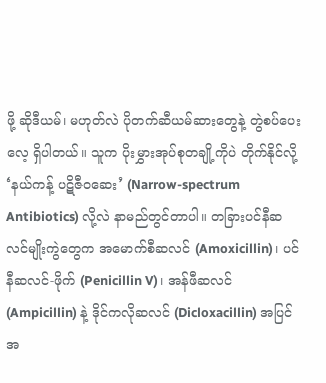ဖို့ ဆိုဒီယမ်၊ မဟုတ်လဲ ပိုတက်ဆီယမ်ဆားတွေနဲ့ တွဲစပ်ပေးလေ့ ရှိပါတယ်။ သူက ပိုးမွှားအုပ်စုတချို့ကိုပဲ တိုက်နိုင်လို့ ‘နယ်ကန့် ပဋိဇီဝဆေး’ (Narrow-spectrum Antibiotics) လို့လဲ နာမည်တွင်တာပါ။ တခြားပင်နီဆလင်မျိုးကွဲတွေက အမောက်စီဆလင် (Amoxicillin)၊ ပင်နီဆလင်-ဖိုက် (Penicillin V)၊ အန်ဖီဆလင် (Ampicillin) နဲ့ ဒိုင်ကလိုဆလင် (Dicloxacillin) အပြင် အ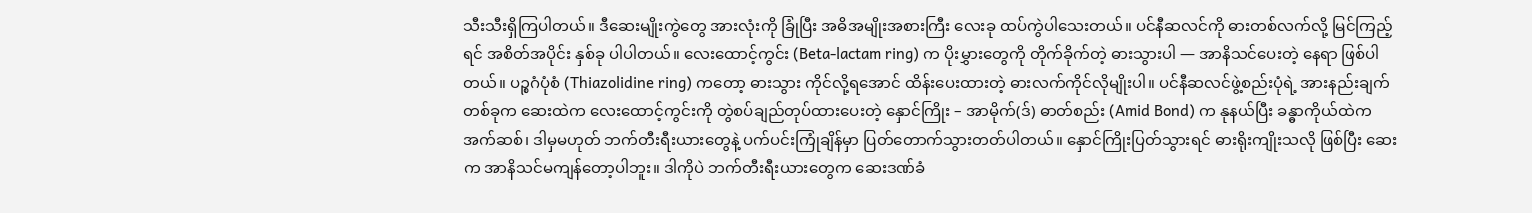သီးသီးရှိကြပါတယ်။ ဒီဆေးမျိုးကွဲတွေ အားလုံးကို ခြုံပြီး အဓိအမျိုးအစားကြီး လေးခု ထပ်ကွဲပါသေးတယ်။ ပင်နီဆလင်ကို ဓားတစ်လက်လို့ မြင်ကြည့်ရင် အစိတ်အပိုင်း နှစ်ခု ပါပါတယ်။ လေးထောင့်ကွင်း (Beta-lactam ring) က ပိုးမွှားတွေကို တိုက်ခိုက်တဲ့ ဓားသွားပါ — အာနိသင်ပေးတဲ့ နေရာ ဖြစ်ပါတယ်။ ပဉ္စဂံပုံစံ (Thiazolidine ring) ကတော့ ဓားသွား ကိုင်လို့ရအောင် ထိန်းပေးထားတဲ့ ဓားလက်ကိုင်လိုမျိုးပါ။ ပင်နီဆလင်ဖွဲ့စည်းပုံရဲ့ အားနည်းချက်တစ်ခုက ဆေးထဲက လေးထောင့်ကွင်းကို တွဲစပ်ချည်တုပ်ထားပေးတဲ့ နှောင်ကြိုး – အာမိုက်(ဒ်) ဓာတ်စည်း (Amid Bond) က နုနယ်ပြီး ခန္ဓာကိုယ်ထဲက အက်ဆစ်၊ ဒါမှမဟုတ် ဘက်တီးရီးယားတွေနဲ့ ပက်ပင်းကြုံချိန်မှာ ပြတ်တောက်သွားတတ်ပါတယ်။ နှောင်ကြိုးပြတ်သွားရင် ဓားရိုးကျိုးသလို ဖြစ်ပြီး ဆေးက အာနိသင်မကျန်တော့ပါဘူး။ ဒါကိုပဲ ဘက်တီးရီးယားတွေက ဆေးဒဏ်ခံ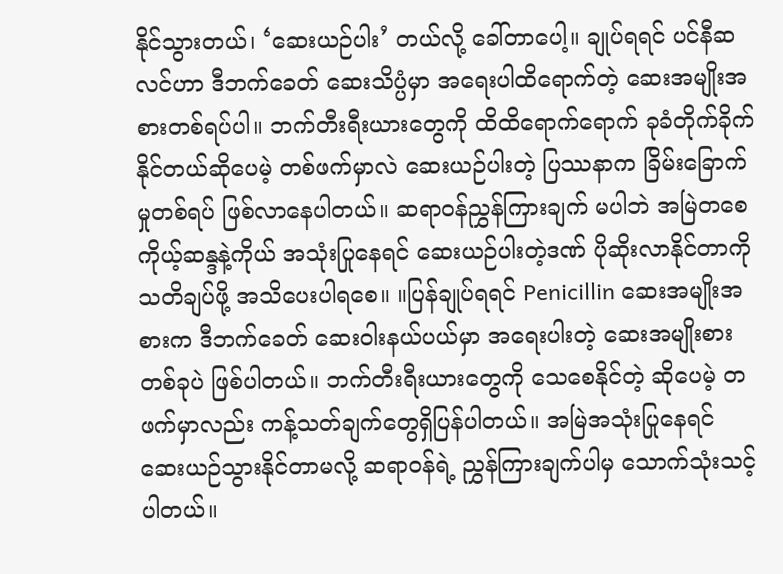နိုင်သွားတယ်၊ ‘ဆေးယဉ်ပါး’ တယ်လို့ ခေါ်တာပေါ့။ ချုပ်ရရင် ပင်နီဆလင်ဟာ ဒီဘက်ခေတ် ဆေးသိပ္ပံမှာ အရေးပါထိရောက်တဲ့ ဆေးအမျိုးအစားတစ်ရပ်ပါ။ ဘက်တီးရီးယားတွေကို ထိထိရောက်ရောက် ခုခံတိုက်ခိုက်နိုင်တယ်ဆိုပေမဲ့ တစ်ဖက်မှာလဲ ဆေးယဉ်ပါးတဲ့ ပြဿနာက ခြိမ်းခြောက်မှုတစ်ရပ် ဖြစ်လာနေပါတယ်။ ဆရာဝန်ညွှန်ကြားချက် မပါဘဲ အမြဲတစေ ကိုယ့်ဆန္ဒနဲ့ကိုယ် အသုံးပြုနေရင် ဆေးယဉ်ပါးတဲ့ဒဏ် ပိုဆိုးလာနိုင်တာကို သတိချပ်ဖို့ အသိပေးပါရစေ။ ။ပြန်ချုပ်ရရင် Penicillin ဆေးအမျိုးအစားက ဒီဘက်ခေတ် ဆေးဝါးနယ်ပယ်မှာ အရေးပါးတဲ့ ဆေးအမျိုးစားတစ်ခုပဲ ဖြစ်ပါတယ်။ ဘက်တီးရီးယားတွေကို သေစေနိုင်တဲ့ ဆိုပေမဲ့ တဖက်မှာလည်း ကန့်သတ်ချက်တွေရှိပြန်ပါတယ်။ အမြဲအသုံးပြုနေရင် ဆေးယဉ်သွားနိုင်တာမလို့ ဆရာ၀န်ရဲ့ ညွှန်ကြားချက်ပါမှ သောက်သုံးသင့်ပါတယ်။